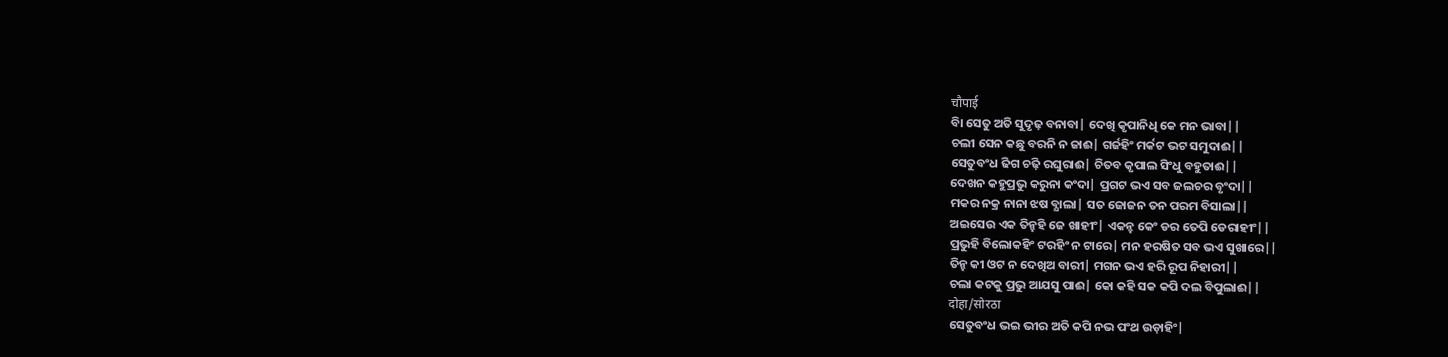चौपाई
ବାି ସେତୁ ଅତି ସୁଦୃଢ଼ ବନାବା| ଦେଖି କୃପାନିଧି କେ ମନ ଭାବା||
ଚଲୀ ସେନ କଛୁ ବରନି ନ ଜାଈ| ଗର୍ଜହିଂ ମର୍କଟ ଭଟ ସମୁଦାଈ||
ସେତୁବଂଧ ଢିଗ ଚଢ଼ି ରଘୁରାଈ| ଚିତବ କୃପାଲ ସିଂଧୁ ବହୁତାଈ||
ଦେଖନ କହୁପ୍ରଭୁ କରୁନା କଂଦା| ପ୍ରଗଟ ଭଏ ସବ ଜଲଚର ବୃଂଦା||
ମକର ନକ୍ର ନାନା ଝଷ ବ୍ଯାଲା| ସତ ଜୋଜନ ତନ ପରମ ବିସାଲା||
ଅଇସେଉ ଏକ ତିନ୍ହହି ଜେ ଖାହୀଂ| ଏକନ୍ହ କେଂ ଡର ତେପି ଡେରାହୀଂ||
ପ୍ରଭୁହି ବିଲୋକହିଂ ଟରହିଂ ନ ଟାରେ| ମନ ହରଷିତ ସବ ଭଏ ସୁଖାରେ||
ତିନ୍ହ କୀ ଓଟ ନ ଦେଖିଅ ବାରୀ| ମଗନ ଭଏ ହରି ରୂପ ନିହାରୀ||
ଚଲା କଟକୁ ପ୍ରଭୁ ଆଯସୁ ପାଈ| କୋ କହି ସକ କପି ଦଲ ବିପୁଲାଈ||
दोहा/सोरठा
ସେତୁବଂଧ ଭଇ ଭୀର ଅତି କପି ନଭ ପଂଥ ଉଡ଼ାହିଂ|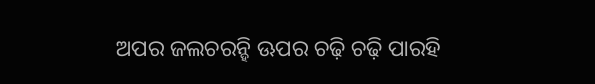ଅପର ଜଲଚରନ୍ହି ଊପର ଚଢ଼ି ଚଢ଼ି ପାରହି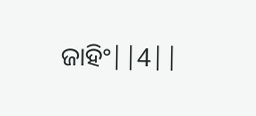ଜାହିଂ||4||